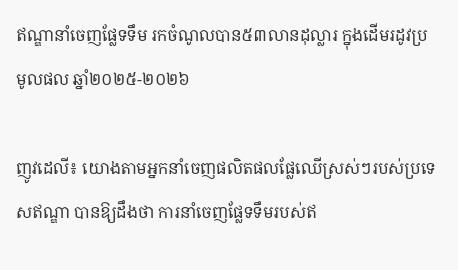ឥណ្ឌានាំចេញផ្លែទទឹម រកចំណូលបាន៥៣លានដុល្លារ ក្នុងដើមរដូវប្រមូលផល ឆ្នាំ២០២៥-២០២៦

ញូវដេលី៖ យោងតាមអ្នកនាំចេញផលិតផលផ្លែឈើស្រស់ៗរបស់ប្រទេសឥណ្ឌា បានឱ្យដឹងថា ការនាំចេញផ្លែទទឹមរបស់ឥ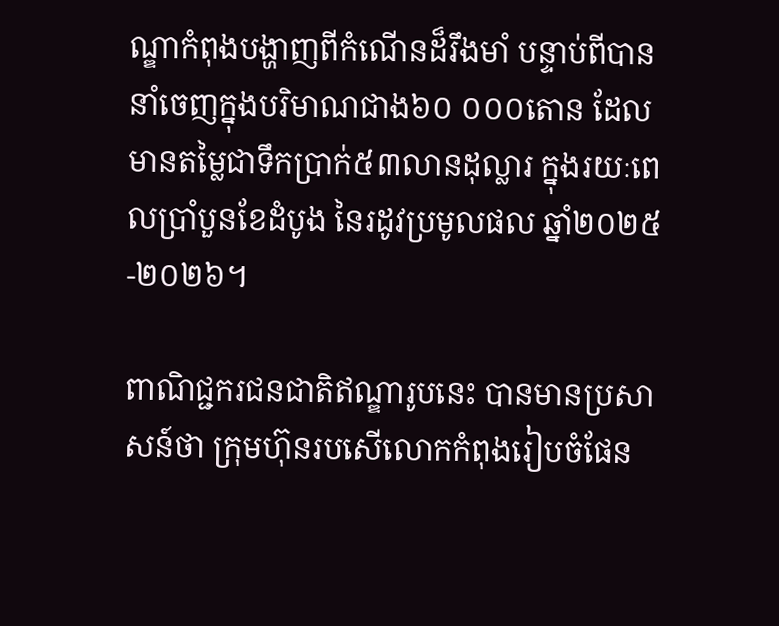ណ្ឌាកំពុងបង្ហាញពីកំណើនដ៏រឹងមាំ បន្ទាប់ពីបាននាំចេញក្នុងបរិមាណជាង៦០ ០០០តោន ដែលមានតម្លៃជាទឹកប្រាក់៥៣លានដុល្លារ ក្នុងរយៈពេលប្រាំបួនខែដំបូង នៃរដូវប្រមូលផល ឆ្នាំ២០២៥-២០២៦។

ពាណិជ្ជករជនជាតិឥណ្ឌារូបនេះ បានមានប្រសាសន៍ថា ក្រុមហ៊ុនរបសើលោកកំពុងរៀបចំផែន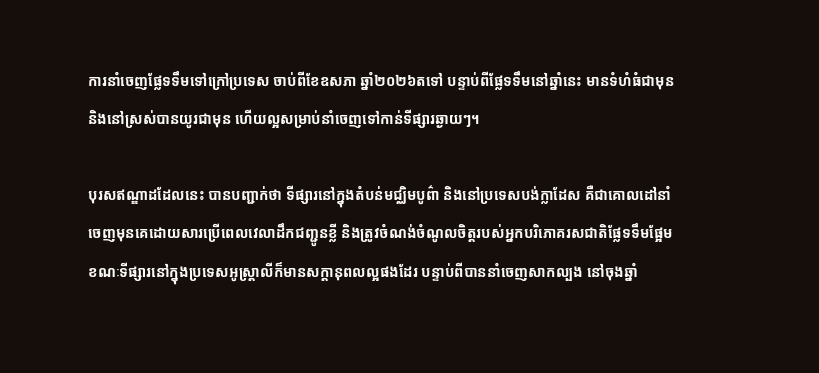ការនាំចេញផ្លែទទឹមទៅក្រៅប្រទេស ចាប់ពីខែឧសភា ឆ្នាំ២០២៦តទៅ បន្ទាប់ពីផ្លែទទឹមនៅឆ្នាំនេះ មានទំហំធំជាមុន និងនៅស្រស់បានយូរជាមុន ហើយល្អសម្រាប់នាំចេញទៅកាន់ទីផ្សារឆ្ងាយៗ។

បុរសឥណ្ឌាដដែលនេះ បានបញ្ជាក់ថា ទីផ្សារនៅក្នុងតំបន់មជ្ឈិមបូព៌ា និងនៅប្រទេសបង់ក្លាដែស គឺជាគោលដៅនាំចេញមុនគេដោយសារប្រើពេលវេលាដឹកជញ្ជូនខ្លី និងត្រូវចំណង់ចំណូលចិត្តរបស់អ្នកបរិភោគរសជាតិផ្លែទទឹមផ្អែម ខណៈទីផ្សារនៅក្នុងប្រទេសអូស្ត្រាលីក៏មានសក្តានុពលល្អផងដែរ បន្ទាប់ពីបាននាំចេញសាកល្បង នៅចុងឆ្នាំ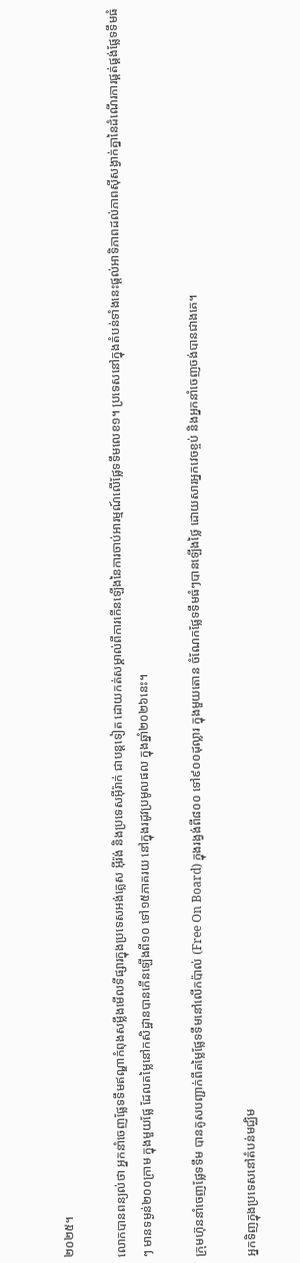២០២៥។

លោកបានពន្យល់ថា អ្នកនាំចេញផ្លែទទឹមឥណ្ឌាកំពុងសម្លឹងមើលទីផ្សារក្នុងប្រទេសអង់គ្លេស អ៊ីរ៉ង់ និងប្រទេសអ៊ីរ៉ាក់ ជាបន្តទៀត ដោយកត់សម្គាល់ពីការកើនឡើងនៃការចាប់អារម្មណ៍លើផ្លែទទឹមលេខ១។ ប្រទេសនៅក្នុងតំបន់ទាំងនេះផ្តល់អាទិភាពដល់ភាពស៊ីសង្វាក់គ្នានៃដំណើរការផ្គត់ផ្គង់ផ្លែទទឹមធំៗ មានទម្ងន់២០០ក្រាម ក្នុងមួយផ្លែ ដែលតម្លៃនៅកសិដ្ឋានបានកើនឡើងពី១០ ទៅ១៥ភាគរយ នៅក្នុងរដូវប្រមូលផល ក្នុងឆ្នាំ២០២៦នេះ។

ក្រុមហ៊ុននាំចេញផ្លែទទឹម បានគូសបញ្ជាក់ពីតម្លៃផ្លែទទឹមនៅលើកប៉ាល់ (Free On Board) ក្នុងរង្វង់ពី៨០០ ទៅ៩០០ដុល្លារ ក្នុងមួយតោន ចំណែកផ្លែទទឹមធំៗបានឡើងថ្លៃ ដោយសារអ្នកវេចខ្ចប់ និងអ្នកនាំចេញចង់បានជាងគេ។

អ្នកទិញក្នុងប្រទេសនៅតំបន់មជ្ឈិម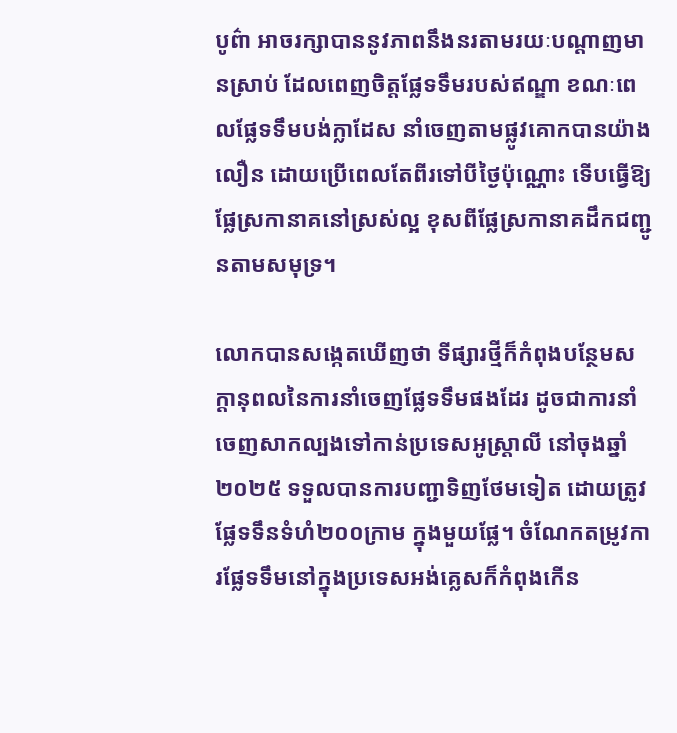បូព៌ា អាចរក្សាបាននូវភាពនឹងនរតាមរយៈបណ្តាញមានស្រាប់ ដែលពេញចិត្តផ្លែទទឹមរបស់ឥណ្ឌា ខណៈពេលផ្លែទទឹមបង់ក្លាដែស នាំចេញតាមផ្លូវគោកបានយ៉ាងលឿន ដោយប្រើពេលតែពីរទៅបីថ្ងៃប៉ុណ្ណោះ ទើបធ្វើឱ្យផ្លែស្រកានាគនៅស្រស់ល្អ ខុសពីផ្លែស្រកានាគដឹកជញ្ជូនតាមសមុទ្រ។

លោកបានសង្កេតឃើញថា ទីផ្សារថ្មីក៏កំពុងបន្ថែមសក្តានុពលនៃការនាំចេញផ្លែទទឹមផងដែរ ដូចជាការនាំចេញសាកល្បងទៅកាន់ប្រទេសអូស្ត្រាលី នៅចុងឆ្នាំ២០២៥ ទទួលបានការបញ្ជាទិញថែមទៀត ដោយត្រូវផ្លែទទឹនទំហំ២០០ក្រាម ក្នុងមួយផ្លែ។ ចំណែកតម្រូវការផ្លែទទឹមនៅក្នុងប្រទេសអង់គ្លេសក៏កំពុងកើន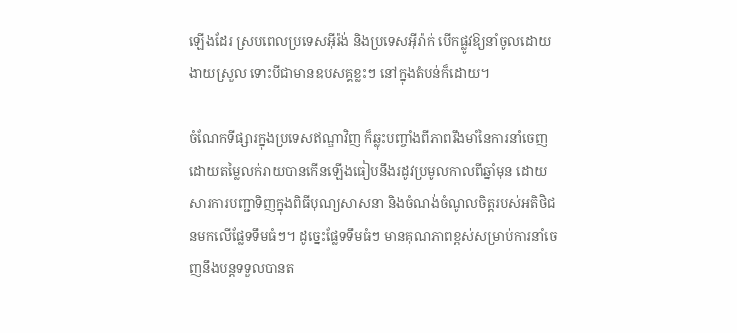ឡើងដែរ ស្របពេលប្រទេសអ៊ីរ៉ង់ និងប្រទេសអ៊ីរ៉ាក់ បើកផ្លូវឱ្យនាំចូលដោយងាយស្រួល ទោះបីជាមានឧបសគ្គខ្លះៗ នៅក្នុងតំបន់ក៏ដោយ។

ចំណែកទីផ្សារក្នុងប្រទេសឥណ្ឌាវិញ ក៏ឆ្លុះបញ្ចាំងពីភាពរឹងមាំនៃការនាំចេញ ដោយតម្លៃលក់រាយបានកើនឡើងធៀបនឹងរដូវប្រមូលកាលពីឆ្នាំមុន ដោយសារការបញ្ជាទិញក្នុងពិធីបុណ្យសាសនា និងចំណង់ចំណូលចិត្តរបស់អតិថិជនមកលើផ្លែទទឹមធំៗ។ ដូច្នេះផ្លែទទឹមធំៗ មានគុណភាពខ្ពស់សម្រាប់ការនាំចេញនឹងបន្តទទួលបានត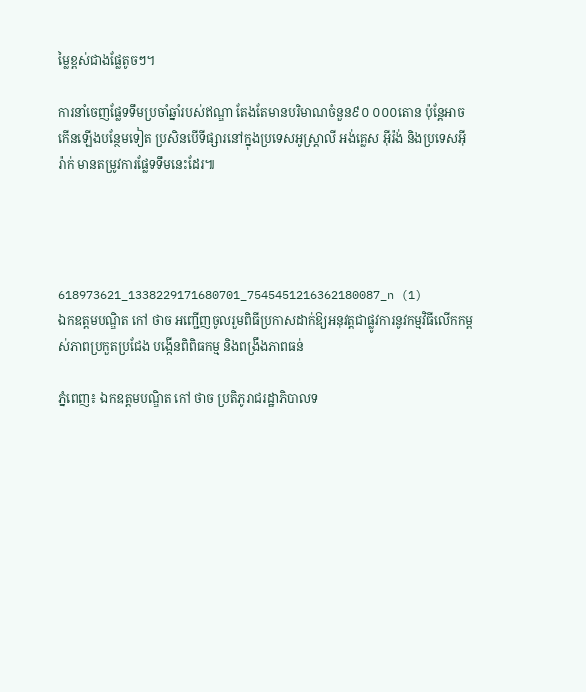ម្លៃខ្ពស់ជាងផ្លែតូចៗ។

ការនាំចេញផ្លែទទឹមប្រចាំឆ្នាំរបស់ឥណ្ឌា តែងតែមានបរិមាណចំនួន៩០ ០០០តោន ប៉ុន្តែអាចកើនឡើងបន្ថែមទៀត ប្រសិនបើទីផ្សារនៅក្នុងប្រទេសអូស្ត្រាលី អង់គ្លេស អ៊ីរ៉ង់ និងប្រទេសអ៊ីរ៉ាក់ មានតម្រូវការផ្លែទទឹមនេះដែរ៕




618973621_1338229171680701_7545451216362180087_n (1)
ឯកឧត្តមបណ្ឌិត កៅ ថាច អញ្ជើញចូលរួមពិធីប្រកាសដាក់ឱ្យអនុវត្តជាផ្លូវការនូវកម្មវិធីលើកកម្ពស់ភាពប្រកួតប្រជែង បង្កើនពិពិធកម្ម និងពង្រឹងភាពធន់

ភ្នំពេញ៖ ឯកឧត្តមបណ្ឌិត កៅ ថាច ប្រតិភូរាជរដ្ឋាភិបាលទ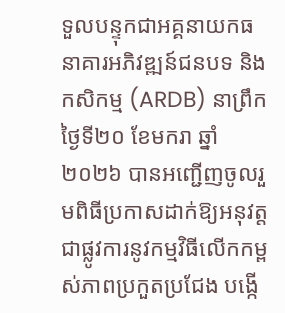ទួលបន្ទុកជាអគ្គនាយកធនាគារអភិវឌ្ឍន៍ជនបទ និងកសិកម្ម (ARDB) នាព្រឹកថ្ងៃទី២០ ខែមករា ឆ្នាំ២០២៦ បានអញ្ជើញចូលរួមពិធីប្រកាសដាក់ឱ្យអនុវត្តជាផ្លូវការនូវកម្មវិធីលើកកម្ពស់ភាពប្រកួតប្រជែង បង្កើ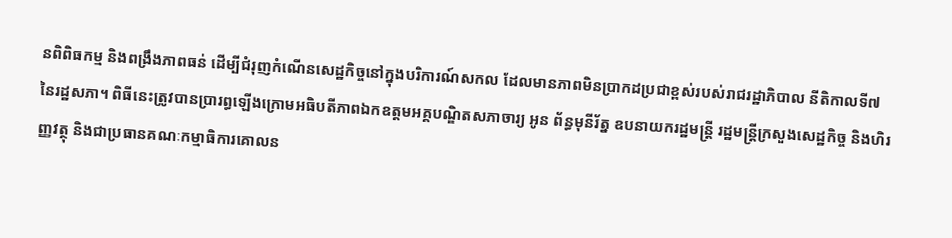នពិពិធកម្ម និងពង្រឹងភាពធន់ ដើម្បីជំរុញកំណើនសេដ្ឋកិច្ចនៅក្នុងបរិការណ៍សកល ដែលមានភាពមិនប្រាកដប្រជាខ្ពស់របស់រាជរដ្ឋាភិបាល នីតិកាលទី៧ នៃរដ្ឋសភា។ ពិធីនេះត្រូវបានប្រារព្ធឡើងក្រោមអធិបតីភាពឯកឧត្តមអគ្គបណ្ឌិតសភាចារ្យ អូន ព័ន្ធមុនីរ័ត្ន ឧបនាយករដ្ឋមន្រ្តី រដ្ឋមន្រ្តីក្រសួងសេដ្ឋកិច្ច និងហិរញ្ញវត្ថុ និងជាប្រធានគណៈកម្មាធិការគោលន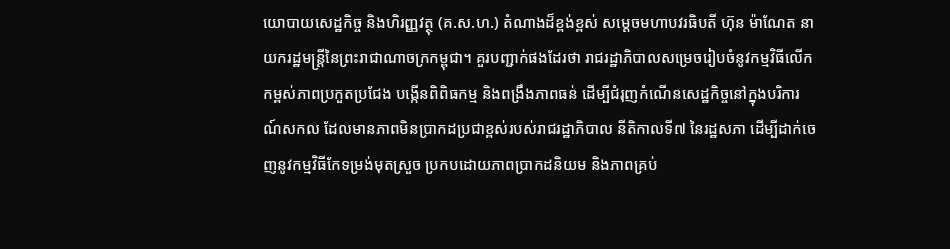យោបាយសេដ្ឋកិច្ច និងហិរញ្ញវត្ថុ (គ.ស.ហ.) តំណាងដ៏ខ្ពង់ខ្ពស់ សម្តេចមហាបវរធិបតី ហ៊ុន ម៉ាណែត នាយករដ្ឋមន្រ្តីនៃព្រះរាជាណាចក្រកម្ពុជា។ គួរបញ្ជាក់ផងដែរថា រាជរដ្ឋាភិបាលសម្រេចរៀបចំនូវកម្មវិធីលើកកម្ពស់ភាពប្រកួតប្រជែង បង្កើនពិពិធកម្ម និងពង្រឹងភាពធន់ ដើម្បីជំរុញកំណើនសេដ្ឋកិច្ចនៅក្នុងបរិការណ៍សកល ដែលមានភាពមិនប្រាកដប្រជាខ្ពស់របស់រាជរដ្ឋាភិបាល នីតិកាលទី៧ នៃរដ្ឋសភា ដើម្បីដាក់ចេញនូវកម្មវិធីកែទម្រង់មុតស្រួច ប្រកបដោយភាពប្រាកដនិយម និងភាពគ្រប់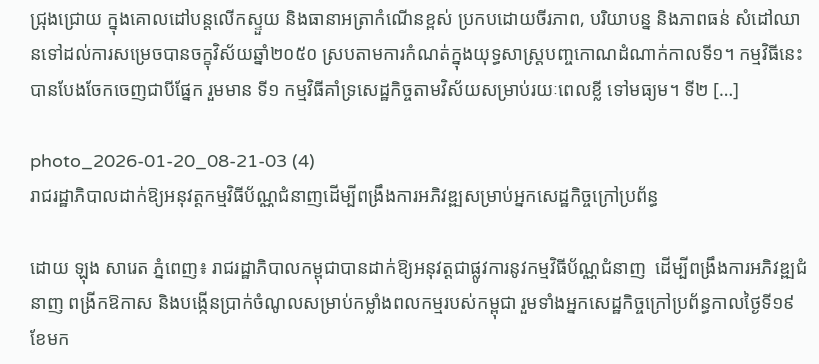ជ្រុងជ្រោយ ក្នុងគោលដៅបន្តលើកស្ទួយ និងធានាអត្រាកំណើនខ្ពស់ ប្រកបដោយចីរភាព, បរិយាបន្ន និងភាពធន់ សំដៅឈានទៅដល់ការសម្រេចបានចក្ខុវិស័យឆ្នាំ២០៥០ ស្របតាមការកំណត់ក្នុងយុទ្ធសាស្រ្តបញ្ចកោណដំណាក់កាលទី១។ កម្មវិធីនេះបានបែងចែកចេញជាបីផ្នែក រួមមាន ទី១ កម្មវិធីគាំទ្រសេដ្ឋកិច្ចតាមវិស័យសម្រាប់រយៈពេលខ្លី ទៅមធ្យម។ ទី២ […]

photo_2026-01-20_08-21-03 (4)
រាជរដ្ឋាភិបាលដាក់ឱ្យអនុវត្តកម្មវិធីប័ណ្ណជំនាញដើម្បីពង្រឹងការអភិវឌ្ឍសម្រាប់អ្នកសេដ្ឋកិច្ចក្រៅប្រព័ន្ធ

ដោយ ឡុង សារេត ភ្នំពេញ៖ រាជរដ្ឋាភិបាលកម្ពុជាបានដាក់ឱ្យអនុវត្តជាផ្លូវការនូវកម្មវិធីប័ណ្ណជំនាញ  ដើម្បីពង្រឹងការអភិវឌ្ឍជំនាញ ពង្រីកឱកាស និងបង្កើនប្រាក់ចំណូលសម្រាប់កម្លាំងពលកម្មរបស់កម្ពុជា រួមទាំងអ្នកសេដ្ឋកិច្ចក្រៅប្រព័ន្ធកាលថ្ងៃទី១៩ ខែមក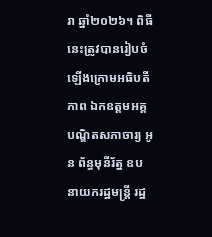រា ឆ្នាំ២០២៦។ ពិធីនេះត្រូវបានរៀបចំឡើងក្រោមអធិបតីភាព ឯកឧត្តមអគ្គបណ្ឌិតសភាចារ្យ អូន ព័ន្ធមុនីរ័ត្ន ឧបនាយករដ្ឋមន្ត្រី រដ្ឋ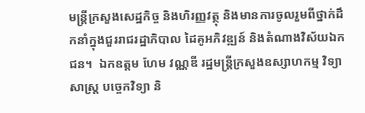មន្ត្រីក្រសួងសេដ្ឋកិច្ច និងហិរញ្ញវត្ថុ និងមានការចូលរួមពីថ្នាក់ដឹកនាំក្នុងជួររាជរដ្ឋាភិបាល ដៃគូអភិវឌ្ឍន៍ និងតំណាងវិស័យឯកជន។  ឯកឧត្ដម ហែម វណ្ណឌី រដ្ឋមន្ត្រីក្រសួងឧស្សាហកម្ម វិទ្យាសាស្ត្រ បច្ចេកវិទ្យា និ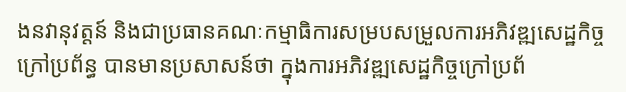ងនវានុវត្តន៍ និងជាប្រធានគណៈកម្មាធិការសម្របសម្រួលការអភិវឌ្ឍសេដ្ឋកិច្ចក្រៅប្រព័ន្ធ បានមានប្រសាសន៍ថា ក្នុងការអភិវឌ្ឍសេដ្ឋកិច្ចក្រៅប្រព័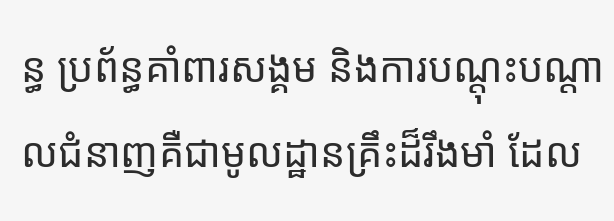ន្ធ ប្រព័ន្ធគាំពារសង្គម និងការបណ្តុះបណ្តាលជំនាញគឺជាមូលដ្ឋានគ្រឹះដ៏រឹងមាំ ដែល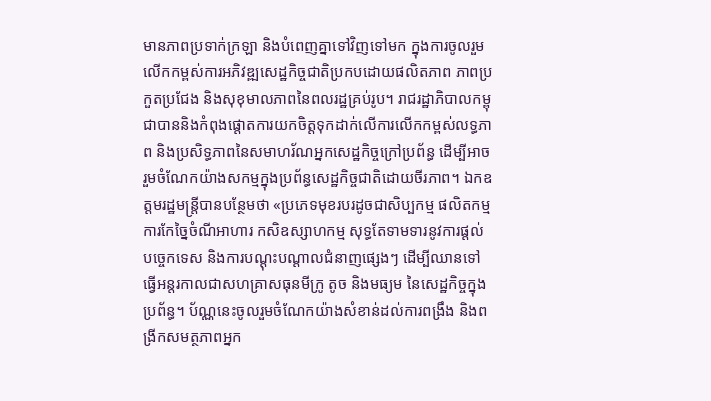មានភាពប្រទាក់ក្រឡា និងបំពេញគ្នាទៅវិញទៅមក ក្នុងការចូលរួមលើកកម្ពស់ការអភិវឌ្ឍសេដ្ឋកិច្ចជាតិប្រកបដោយផលិតភាព ភាពប្រកួតប្រជែង និងសុខុមាលភាពនៃពលរដ្ឋគ្រប់រូប។ រាជរដ្ឋាភិបាលកម្ពុជាបាននិងកំពុងផ្តោតការយកចិត្តទុកដាក់លើការលើកកម្ពស់លទ្ធភាព និងប្រសិទ្ធភាពនៃសមាហរ័ណអ្នកសេដ្ឋកិច្ចក្រៅប្រព័ន្ធ ដើម្បីអាចរួមចំណែកយ៉ាងសកម្មក្នុងប្រព័ន្ធសេដ្ឋកិច្ចជាតិដោយចីរភាព។ ឯកឧត្ដមរដ្ឋមន្ត្រីបានបន្ថែមថា «ប្រភេទមុខរបរដូចជាសិប្បកម្ម ផលិតកម្ម ការកែច្នៃចំណីអាហារ កសិឧស្សាហកម្ម សុទ្ធតែទាមទារនូវការផ្ដល់បច្ចេកទេស និងការបណ្ដុះបណ្តាលជំនាញផ្សេងៗ ដើម្បីឈានទៅធ្វើអន្តរកាលជាសហគ្រាសធុនមីក្រូ តូច និងមធ្យម នៃសេដ្ឋកិច្ចក្នុងប្រព័ន្ធ។ ប័ណ្ណនេះចូលរួមចំណែកយ៉ាងសំខាន់ដល់ការពង្រឹង និងពង្រីកសមត្ថភាពអ្នក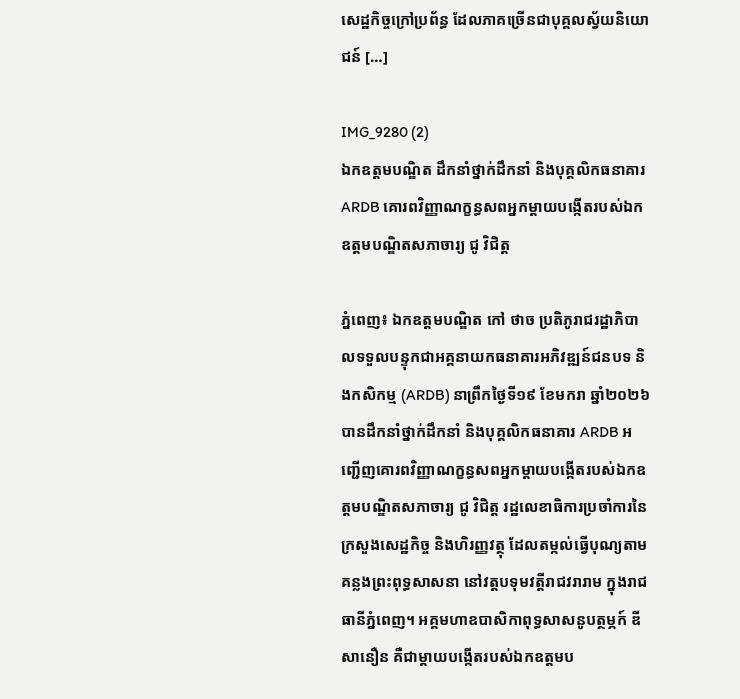សេដ្ឋកិច្ចក្រៅប្រព័ន្ធ ដែលភាគច្រើនជាបុគ្គលស្វ័យនិយោជន៍ […]

IMG_9280 (2)
ឯកឧត្តមបណ្ឌិត ដឹកនាំថ្នាក់ដឹកនាំ និងបុគ្គលិកធនាគារ ARDB គោរពវិញ្ញាណក្ខន្ធសពអ្នកម្តាយបង្កើតរបស់ឯកឧត្តមបណ្ឌិតសភាចារ្យ ជូ វិជិត្ត

ភ្នំពេញ៖ ឯកឧត្តមបណ្ឌិត កៅ ថាច ប្រតិភូរាជរដ្ឋាភិបាលទទួលបន្ទុកជាអគ្គនាយកធនាគារអភិវឌ្ឍន៍ជនបទ និងកសិកម្ម (ARDB) នាព្រឹកថ្ងៃទី១៩ ខែមករា ឆ្នាំ២០២៦ បានដឹកនាំថ្នាក់ដឹកនាំ និងបុគ្គលិកធនាគារ ARDB អញ្ជើញគោរពវិញ្ញាណក្ខន្ធសពអ្នកម្តាយបង្កើតរបស់ឯកឧត្តមបណ្ឌិតសភាចារ្យ ជូ វិជិត្ត រដ្ឋលេខាធិការប្រចាំការនៃក្រសួងសេដ្ឋកិច្ច និងហិរញ្ញវត្ថុ ដែលតម្កល់ធ្វើបុណ្យតាមគន្លងព្រះពុទ្ធសាសនា នៅវត្តបទុមវត្តីរាជវរារាម ក្នុងរាជធានីភ្នំពេញ។ អគ្គមហាឧបាសិកាពុទ្ធសាសនូបត្ថម្ភក៍ ឌី សានឿន គឺជាម្តាយបង្កើតរបស់ឯកឧត្តមប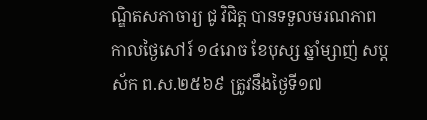ណ្ឌិតសភាចារ្យ ជូ វិជិត្ត បានទទួលមរណភាព កាលថ្ងៃសៅរ៍ ១៤រោច ខែបុស្ស ឆ្នាំម្សាញ់ សប្តស័ក ព.ស.២៥៦៩ ត្រូវនឹងថ្ងៃទី១៧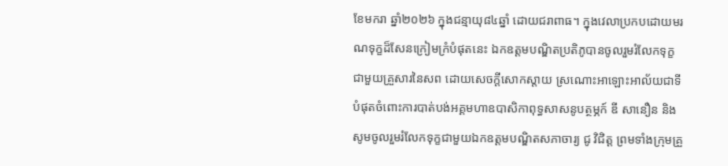ខែមករា ឆ្នាំ២០២៦ ក្នុងជន្មាយុ៨៤ឆ្នាំ ដោយជរាពាធ។ ក្នុងវេលាប្រកបដោយមរណទុក្ខដ៏សែនក្រៀមក្រំបំផុតនេះ ឯកឧត្តមបណ្ឌិតប្រតិភូបានចូលរួមរំលែកទុក្ខជាមួយគ្រួសារនៃសព ដោយសេចក្តីសោកស្តាយ ស្រណោះអាឡោះអាល័យជាទីបំផុតចំពោះការបាត់បង់អគ្គមហាឧបាសិកាពុទ្ធសាសនូបត្ថម្ភក៍ ឌី សានឿន និងសូមចូលរួមរំលែកទុក្ខជាមួយឯកឧត្តមបណ្ឌិតសភាចារ្យ ជូ វិជិត្ត ព្រមទាំងក្រុមគ្រួ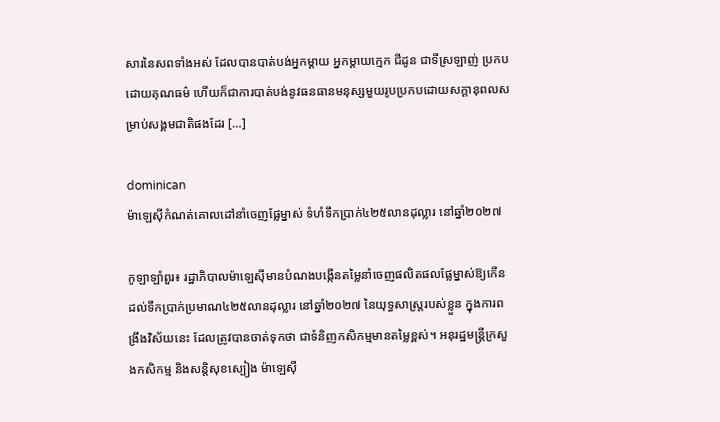សារនៃសពទាំងអស់ ដែលបានបាត់បង់អ្នកម្តាយ អ្នកម្តាយក្មេក ជីដូន ជាទីស្រឡាញ់ ប្រកបដោយគុណធម៌ ហើយក៏ជាការបាត់បង់នូវធនធានមនុស្សមួយរូបប្រកបដោយសក្តានុពលសម្រាប់សង្គមជាតិផងដែរ […]

dominican
ម៉ាឡេស៊ីកំណត់គោលដៅនាំចេញផ្លែម្នាស់ ទំហំទឹកប្រាក់៤២៥លានដុល្លារ នៅឆ្នាំ២០២៧

កូឡាឡាំពួរ៖ រដ្ឋាភិបាលម៉ាឡេស៊ីមានបំណងបង្កើនតម្លៃនាំចេញផលិតផលផ្លែម្នាស់ឱ្យកើនដល់ទឹកប្រាក់ប្រមាណ៤២៥លានដុល្លារ នៅឆ្នាំ២០២៧ នៃយុទ្ធសាស្ត្ររបស់ខ្លួន ក្នុងការពង្រឹងវិស័យនេះ ដែលត្រូវបានចាត់ទុកថា ជាទំនិញកសិកម្មមានតម្លៃខ្ពស់។ អនុរដ្ឋមន្ត្រីក្រសួងកសិកម្ម និងសន្តិសុខស្បៀង ម៉ាឡេស៊ី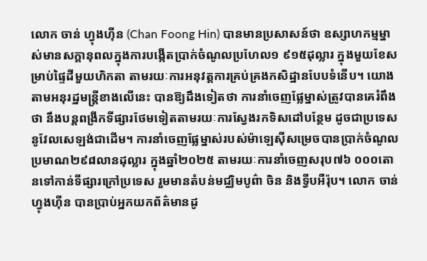លោក ចាន់ ហ្វុងហ៊ីន (Chan Foong Hin) បានមានប្រសាសន៍ថា ឧស្សាហកម្មម្នាស់មានសក្តានុពលក្នុងការបង្កើតប្រាក់ចំណូលប្រហែល១ ៩១៥ដុល្លារ ក្នុងមួយខែសម្រាប់ផ្ទៃដីមួយហិកតា តាមរយៈការអនុវត្តការគ្រប់គ្រងកសិដ្ឋានបែបទំនើប។ យោងតាមអនុរដ្ឋមន្ត្រីខាងលើនេះ បានឱ្យដឹងទៀតថា ការនាំចេញផ្លែម្នាស់ត្រូវបានគេរំពឹងថា នឹងបន្តពង្រីកទីផ្សារថែមទៀតតាមរយៈការស្វែងរកទិសដៅបន្ថែម ដូចជាប្រទេសនូវែលសេឡង់ជាដើម។ ការនាំចេញផ្លែម្នាស់របស់ម៉ាឡេស៊ីសម្រេចបានប្រាក់ចំណូលប្រមាណ២៩៨លានដុល្លារ ក្នុងឆ្នាំ២០២៥ តាមរយៈការនាំចេញសរុប៧៦ ០០០តោនទៅកាន់ទីផ្សារក្រៅប្រទេស រួមមានតំបន់មជ្ឈិមបូព៌ា ចិន និងទ្វីបអឺរ៉ុប។ លោក ចាន់ ហ្វុងហ៊ីន បានប្រាប់អ្នកយកព័ត៌មានដូ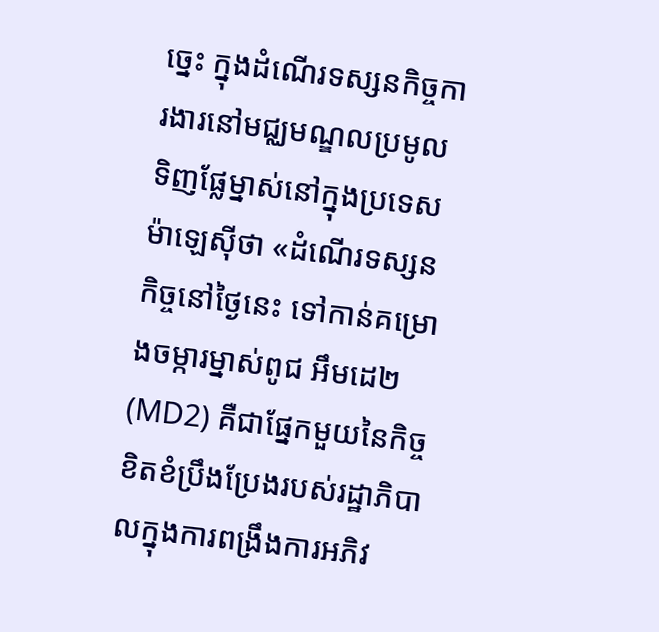ច្នេះ ក្នុងដំណើរទស្សនកិច្ចការងារនៅមជ្ឈមណ្ឌលប្រមូលទិញផ្លែម្នាស់នៅក្នុងប្រទេសម៉ាឡេស៊ីថា «ដំណើរទស្សនកិច្ចនៅថ្ងៃនេះ ទៅកាន់គម្រោងចម្ការម្នាស់ពូជ អឹមដេ២ (MD2) គឺជាផ្នែកមួយនៃកិច្ចខិតខំប្រឹងប្រែងរបស់រដ្ឋាភិបាលក្នុងការពង្រឹងការអភិវ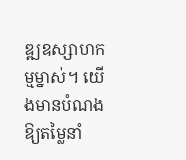ឌ្ឍឧស្សាហកម្មម្នាស់។ យើងមានបំណងឱ្យតម្លៃនាំ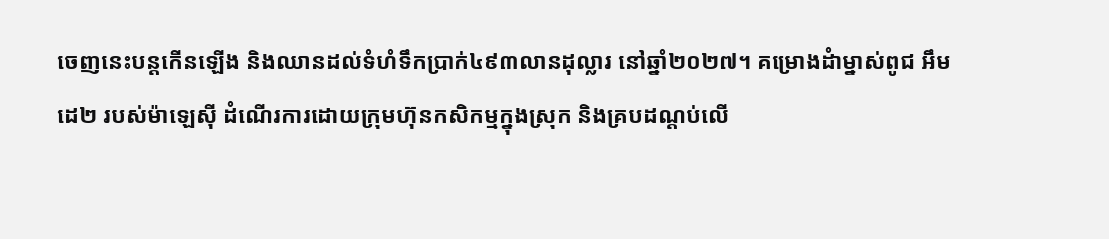ចេញនេះបន្តកើនឡើង និងឈានដល់ទំហំទឹកប្រាក់៤៩៣លានដុល្លារ នៅឆ្នាំ២០២៧។ គម្រោងដំាម្នាស់ពូជ អឹមដេ២ របស់ម៉ាឡេស៊ី ដំណើរការដោយក្រុមហ៊ុនកសិកម្មក្នុងស្រុក និងគ្របដណ្តប់លើ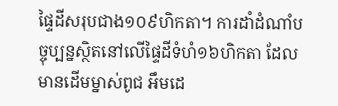ផ្ទៃដីសរុបជាង១០៩ហិកតា។ ការដាំដំណាំបច្ចុប្បន្នស្ថិតនៅលើផ្ទៃដីទំហំ១៦ហិកតា ដែលមានដើមម្នាស់ពូជ អឹមដេ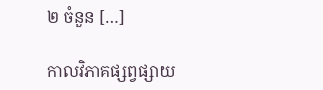២ ចំនួន […]

កាលវិភាគផ្សព្វផ្សាយ